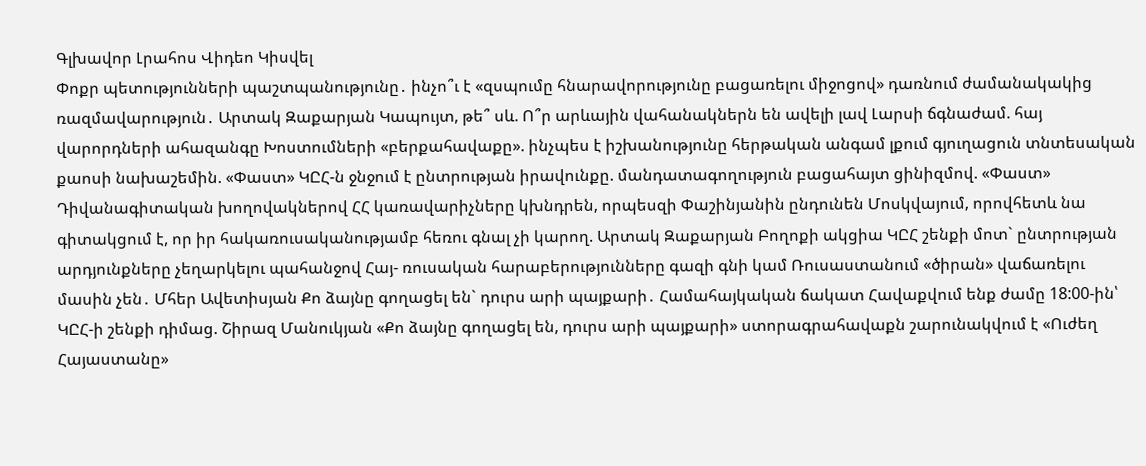Գլխավոր Լրահոս Վիդեո Կիսվել
Փոքր պետությունների պաշտպանությունը․ ինչո՞ւ է «զսպումը հնարավորությունը բացառելու միջոցով» դառնում ժամանակակից ռազմավարություն․ Արտակ Զաքարյան Կապույտ, թե՞ սև. Ո՞ր արևային վահանակներն են ավելի լավ Լարսի ճգնաժամ. հայ վարորդների ահազանգը Խոստումների «բերքահավաքը». ինչպես է իշխանությունը հերթական անգամ լքում գյուղացուն տնտեսական քաոսի նախաշեմին. «Փաստ» ԿԸՀ-ն ջնջում է ընտրության իրավունքը. մանդատագողություն բացահայտ ցինիզմով. «Փաստ» Դիվանագիտական խողովակներով ՀՀ կառավարիչները կխնդրեն, որպեսզի Փաշինյանին ընդունեն Մոսկվայում, որովհետև նա գիտակցում է, որ իր հակառուսականությամբ հեռու գնալ չի կարող. Արտակ Զաքարյան Բողոքի ակցիա ԿԸՀ շենքի մոտ` ընտրության արդյունքները չեղարկելու պահանջով Հայ- ռուսական հարաբերությունները գազի գնի կամ Ռուսաստանում «ծիրան» վաճառելու մասին չեն․ Մհեր Ավետիսյան Քո ձայնը գողացել են` դուրս արի պայքարի․ Համահայկական ճակատ Հավաքվում ենք ժամը 18:00-ին՝ ԿԸՀ-ի շենքի դիմաց. Շիրազ Մանուկյան «Քո ձայնը գողացել են, դուրս արի պայքարի» ստորագրահավաքն շարունակվում է «Ուժեղ Հայաստանը»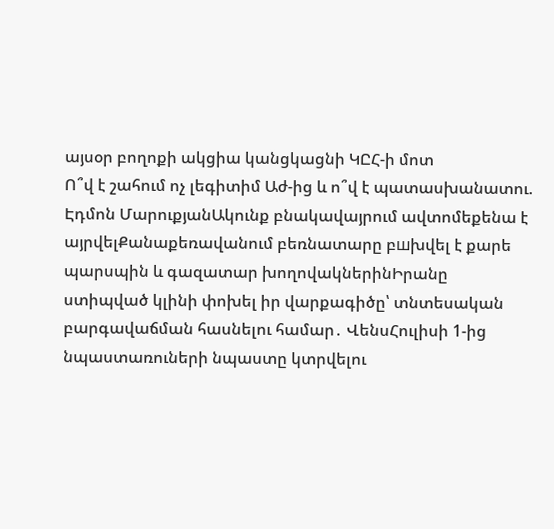այսօր բողոքի ակցիա կանցկացնի ԿԸՀ-ի մոտ
Ո՞վ է շահում ոչ լեգիտիմ Աժ-ից և ո՞վ է պատասխանատու. Էդմոն ՄարուքյանԱկունք բնակավայրում ավտոմեքենա է այրվելՔանաքեռավանում բեռնատարը բшխվել է քարե պարսպին և գազատար խողովակներինԻրանը ստիպված կլինի փոխել իր վարքագիծը՝ տնտեսական բարգավաճման հասնելու համար․ ՎենսՀուլիսի 1-ից նպաստառուների նպաստը կտրվելու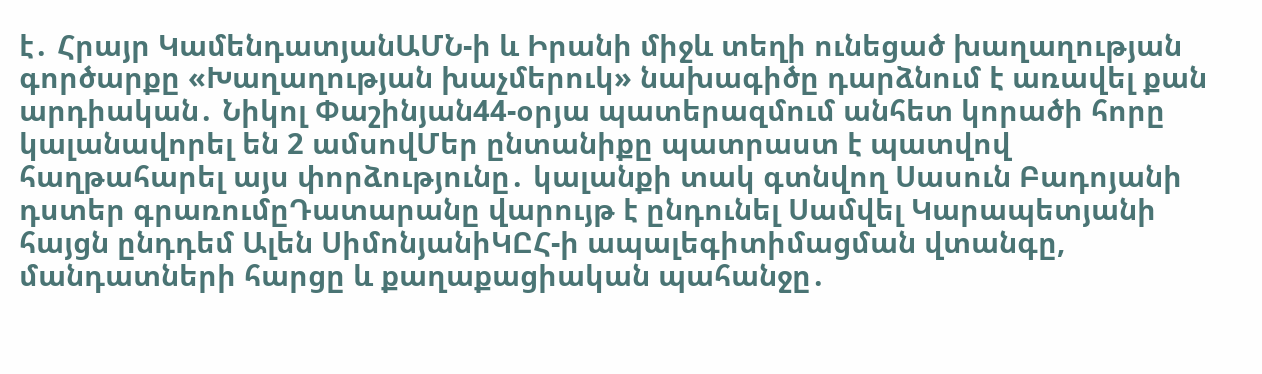է․ Հրայր ԿամենդատյանԱՄՆ-ի և Իրանի միջև տեղի ունեցած խաղաղության գործարքը «Խաղաղության խաչմերուկ» նախագիծը դարձնում է առավել քան արդիական․ Նիկոլ Փաշինյան44-օրյա պատերազմում անհետ կորածի հորը կալանավորել են 2 ամսովՄեր ընտանիքը պատրաստ է պատվով հաղթահարել այս փորձությունը․ կալանքի տակ գտնվող Սասուն Բադոյանի դստեր գրառումըԴատարանը վարույթ է ընդունել Սամվել Կարապետյանի հայցն ընդդեմ Ալեն ՍիմոնյանիԿԸՀ-ի ապալեգիտիմացման վտանգը, մանդատների հարցը և քաղաքացիական պահանջը․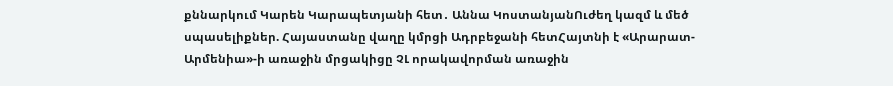քննարկում Կարեն Կարապետյանի հետ․ Աննա ԿոստանյանՈւժեղ կազմ և մեծ սպասելիքներ. Հայաստանը վաղը կմրցի Ադրբեջանի հետՀայտնի է «Արարատ-Արմենիա»-ի առաջին մրցակիցը ՉԼ որակավորման առաջին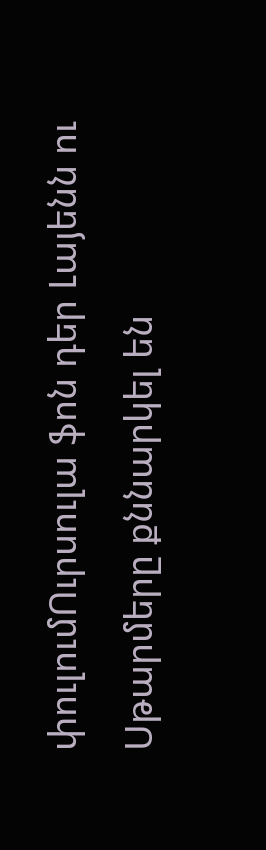փուլումՈւրսուլա ֆոն դեր Լայենն ու Սթարմերը քննարկել են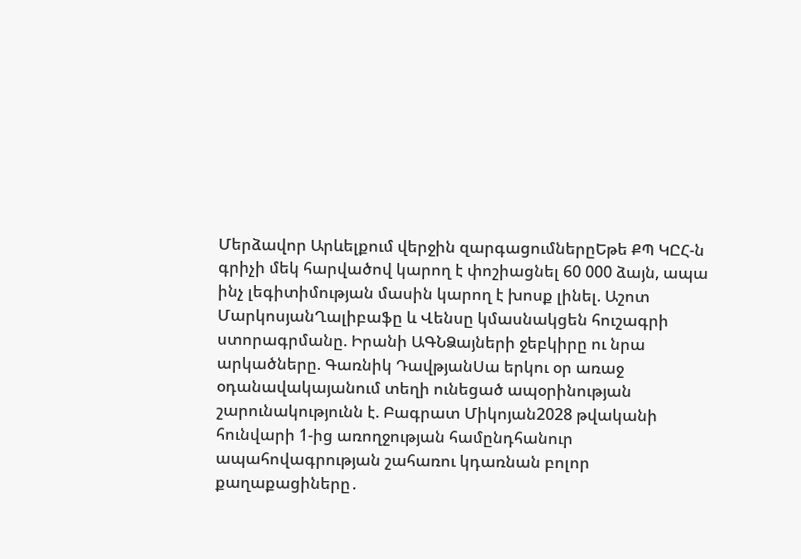Մերձավոր Արևելքում վերջին զարգացումներըԵթե ՔՊ ԿԸՀ-ն գրիչի մեկ հարվածով կարող է փոշիացնել 60 000 ձայն, ապա ինչ լեգիտիմության մասին կարող է խոսք լինել. Աշոտ ՄարկոսյանՂալիբաֆը և Վենսը կմասնակցեն հուշագրի ստորագրմանը. Իրանի ԱԳՆՁայների ջեբկիրը ու նրա արկածները. Գառնիկ ԴավթյանՍա երկու օր առաջ օդանավակայանում տեղի ունեցած ապօրինության շարունակությունն է. Բագրատ Միկոյան2028 թվականի հունվարի 1-ից առողջության համընդհանուր ապահովագրության շահառու կդառնան բոլոր քաղաքացիները․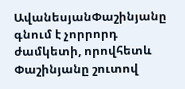ԱվանեսյանՓաշինյանը գնում է չորրորդ ժամկետի, որովհետև Փաշինյանը շուտով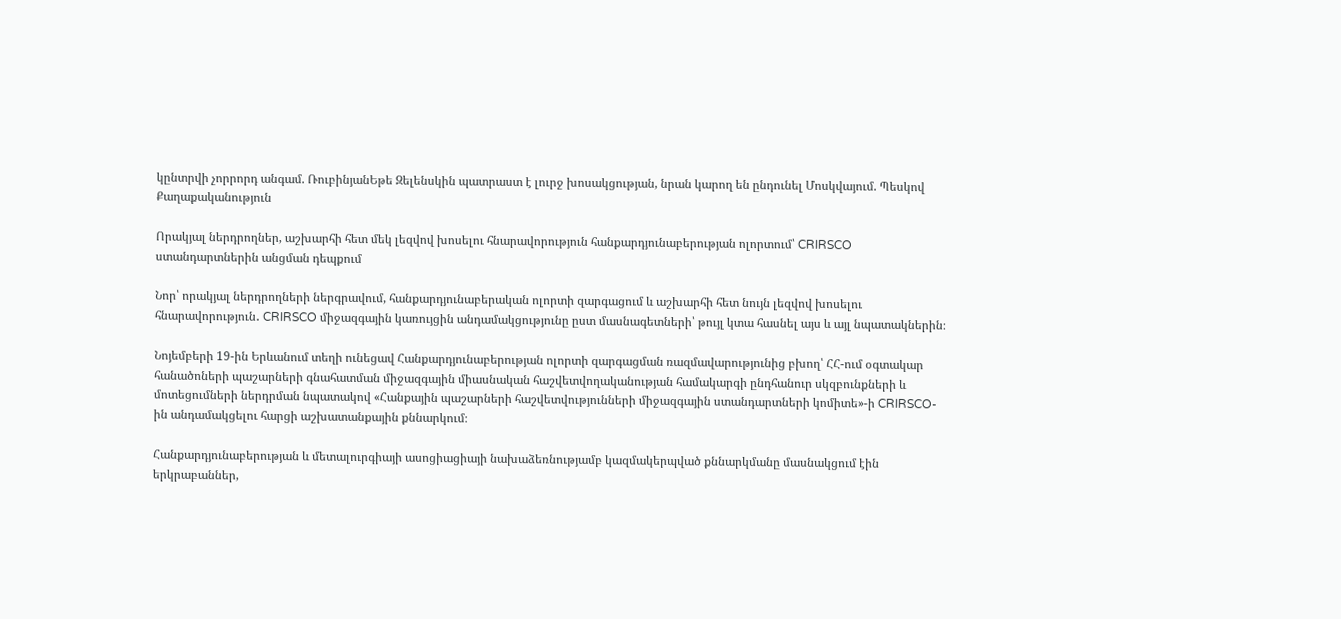կընտրվի չորրորդ անգամ. ՌուբինյանԵթե Զելենսկին պատրաստ է լուրջ խոսակցության, նրան կարող են ընդունել Մոսկվայում. Պեսկով
Քաղաքականություն

Որակյալ ներդրողներ, աշխարհի հետ մեկ լեզվով խոսելու հնարավորություն հանքարդյունաբերության ոլորտում՝ CRIRSCO ստանդարտներին անցման դեպքում

Նոր՝ որակյալ ներդրողների ներգրավում, հանքարդյունաբերական ոլորտի զարգացում և աշխարհի հետ նույն լեզվով խոսելու հնարավորություն․ CRIRSCO միջազգային կառույցին անդամակցությունը ըստ մասնագետների՝ թույլ կտա հասնել այս և այլ նպատակներին։

Նոյեմբերի 19-ին Երևանում տեղի ունեցավ Հանքարդյունաբերության ոլորտի զարգացման ռազմավարությունից բխող՝ ՀՀ-ում օգտակար հանածոների պաշարների գնահատման միջազգային միասնական հաշվետվողականության համակարգի ընդհանուր սկզբունքների և մոտեցումների ներդրման նպատակով «Հանքային պաշարների հաշվետվությունների միջազգային ստանդարտների կոմիտե»-ի CRIRSCO-ին անդամակցելու հարցի աշխատանքային քննարկում։

Հանքարդյունաբերության և մետալուրգիայի ասոցիացիայի նախաձեռնությամբ կազմակերպված քննարկմանը մասնակցում էին երկրաբաններ,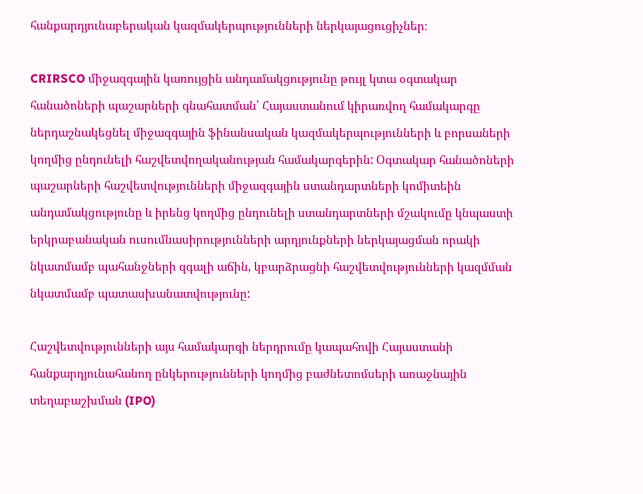հանքարդյունաբերական կազմակերպությունների ներկայացուցիչներ։

CRIRSCO միջազգային կառույցին անդամակցությունը թույլ կտա օգտակար հանածոների պաշարների գնահատման՝ Հայաստանում կիրառվող համակարգը ներդաշնակեցնել միջազգային ֆինանսական կազմակերպությունների և բորսաների կողմից ընդունելի հաշվետվողականության համակարգերին: Օգտակար հանածոների պաշարների հաշվետվությունների միջազգային ստանդարտների կոմիտեին անդամակցությունը և իրենց կողմից ընդունելի ստանդարտների մշակումը կնպաստի երկրաբանական ուսումնասիրությունների արդյունքների ներկայացման որակի նկատմամբ պահանջների զգալի աճին, կբարձրացնի հաշվետվությունների կազմման նկատմամբ պատասխանատվությունը:

Հաշվետվությունների այս համակարգի ներդրումը կապահովի Հայաստանի հանքարդյունահանող ընկերությունների կողմից բաժնետոմսերի առաջնային տեղաբաշխման (IPO)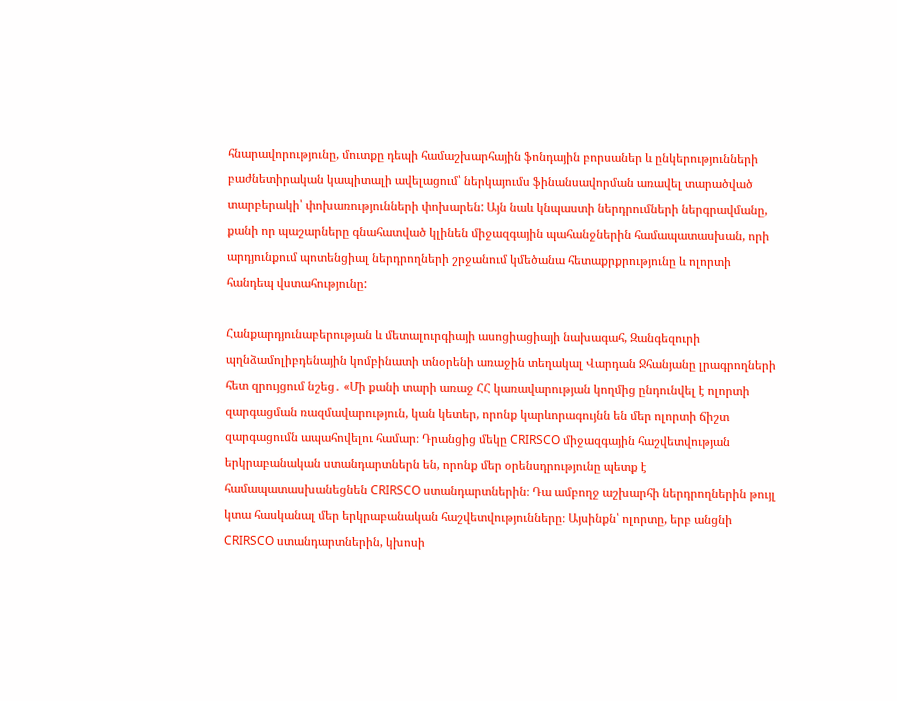հնարավորությունը, մուտքը դեպի համաշխարհային ֆոնդային բորսաներ և ընկերությունների բաժնետիրական կապիտալի ավելացում՝ ներկայումս ֆինանսավորման առավել տարածված տարբերակի՝ փոխառությունների փոխարեն: Այն նաև կնպաստի ներդրումների ներգրավմանը, քանի որ պաշարները գնահատված կլինեն միջազգային պահանջներին համապատասխան, որի արդյունքում պոտենցիալ ներդրողների շրջանում կմեծանա հետաքրքրությունը և ոլորտի հանդեպ վստահությունը:

Հանքարդյունաբերության և մետալուրգիայի ասոցիացիայի նախագահ, Զանգեզուրի պղնձամոլիբդենային կոմբինատի տնօրենի առաջին տեղակալ Վարդան Ջհանյանը լրագրողների հետ զրույցում նշեց․ «Մի քանի տարի առաջ ՀՀ կառավարության կողմից ընդունվել է ոլորտի զարգացման ռազմավարություն, կան կետեր, որոնք կարևորագույնն են մեր ոլորտի ճիշտ զարգացումն ապահովելու համար։ Դրանցից մեկը CRIRSCO միջազգային հաշվետվության երկրաբանական ստանդարտներն են, որոնք մեր օրենսդրությունը պետք է համապատասխանեցնեն CRIRSCO ստանդարտներին։ Դա ամբողջ աշխարհի ներդրողներին թույլ կտա հասկանալ մեր երկրաբանական հաշվետվությունները։ Այսինքն՝ ոլորտը, երբ անցնի CRIRSCO ստանդարտներին, կխոսի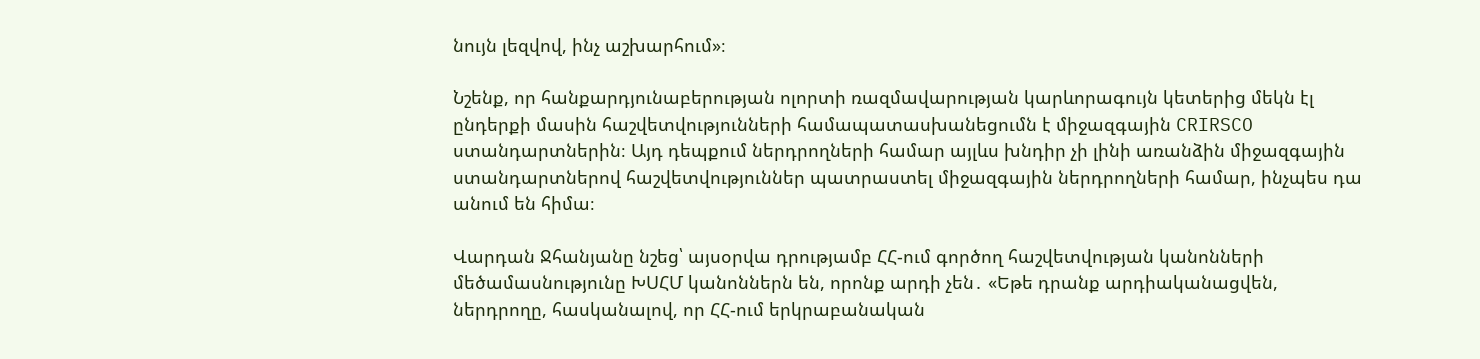նույն լեզվով, ինչ աշխարհում»։

Նշենք, որ հանքարդյունաբերության ոլորտի ռազմավարության կարևորագույն կետերից մեկն էլ ընդերքի մասին հաշվետվությունների համապատասխանեցումն է միջազգային CRIRSCO ստանդարտներին։ Այդ դեպքում ներդրողների համար այլևս խնդիր չի լինի առանձին միջազգային ստանդարտներով հաշվետվություններ պատրաստել միջազգային ներդրողների համար, ինչպես դա անում են հիմա։

Վարդան Ջհանյանը նշեց՝ այսօրվա դրությամբ ՀՀ-ում գործող հաշվետվության կանոնների մեծամասնությունը ԽՍՀՄ կանոններն են, որոնք արդի չեն․ «Եթե դրանք արդիականացվեն, ներդրողը, հասկանալով, որ ՀՀ-ում երկրաբանական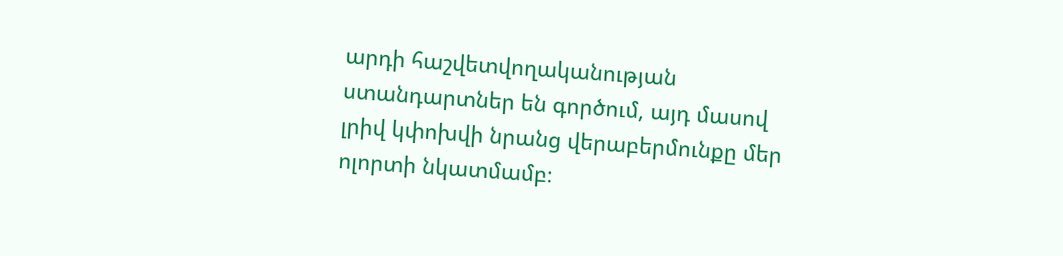արդի հաշվետվողականության ստանդարտներ են գործում, այդ մասով լրիվ կփոխվի նրանց վերաբերմունքը մեր ոլորտի նկատմամբ։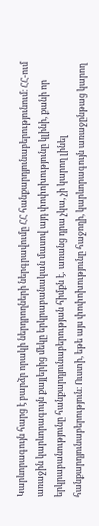Կարևորագույն հարց է բարձր որակի ներդրողների ներգրավումը ՀՀ հանքարդյունաբերությունում։ ՀՀ-ում առաջին կարևորագույն քայլերից մեկը երկրաբանական մասով այդ փոփոխությունը կլինի, քանի որ երկրաբանությունը հանքարդյունաբերության հիմքն է․ առանց դրա չկա, չի կարող լինել հանքարդյունաբերություն։ Ուստի, եթե այս փոփոխությունը հաջողի, կարևորագույն առաջընթաց կարող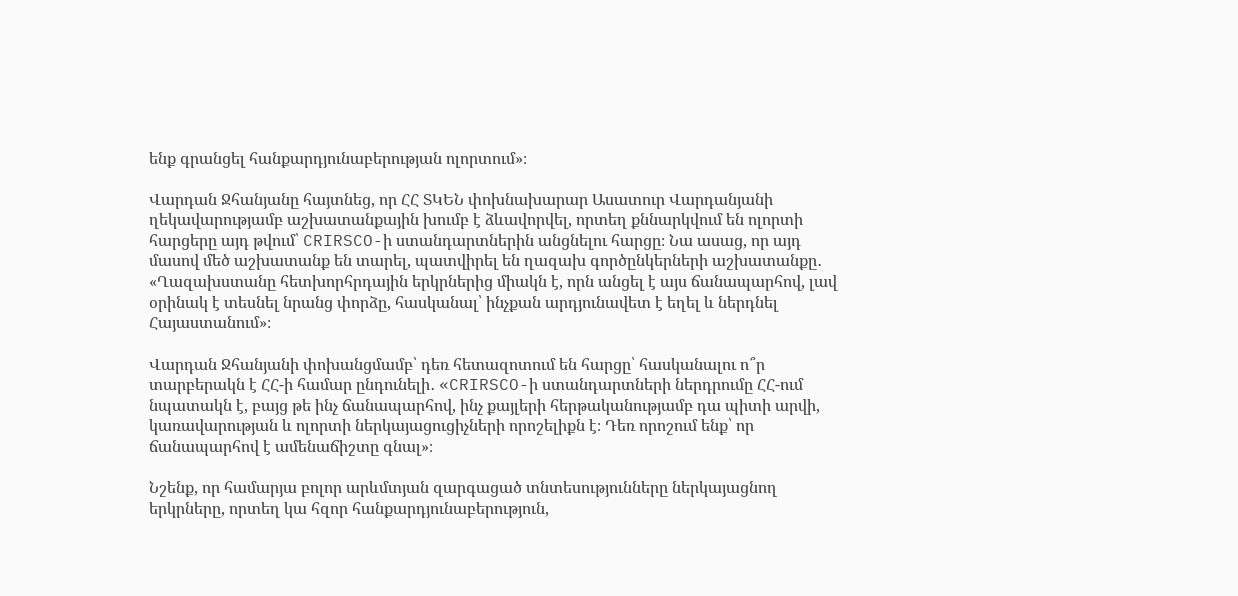ենք գրանցել հանքարդյունաբերության ոլորտում»։

Վարդան Ջհանյանը հայտնեց, որ ՀՀ ՏԿԵՆ փոխնախարար Ասատուր Վարդանյանի ղեկավարությամբ աշխատանքային խումբ է ձևավորվել, որտեղ քննարկվում են ոլորտի հարցերը այդ թվում՝ CRIRSCO-ի ստանդարտներին անցնելու հարցը։ Նա ասաց, որ այդ մասով մեծ աշխատանք են տարել, պատվիրել են ղազախ գործընկերների աշխատանքը․ «Ղազախստանը հետխորհրդային երկրներից միակն է, որն անցել է այս ճանապարհով, լավ օրինակ է տեսնել նրանց փորձը, հասկանալ՝ ինչքան արդյունավետ է եղել և ներդնել Հայաստանում»։

Վարդան Ջհանյանի փոխանցմամբ՝ դեռ հետազոտում են հարցը՝ հասկանալու ո՞ր տարբերակն է ՀՀ-ի համար ընդունելի․ «CRIRSCO-ի ստանդարտների ներդրումը ՀՀ-ում նպատակն է, բայց թե ինչ ճանապարհով, ինչ քայլերի հերթականությամբ դա պիտի արվի, կառավարության և ոլորտի ներկայացուցիչների որոշելիքն է։ Դեռ որոշում ենք՝ որ ճանապարհով է ամենաճիշտը գնալ»։

Նշենք, որ համարյա բոլոր արևմտյան զարգացած տնտեսությունները ներկայացնող երկրները, որտեղ կա հզոր հանքարդյունաբերություն,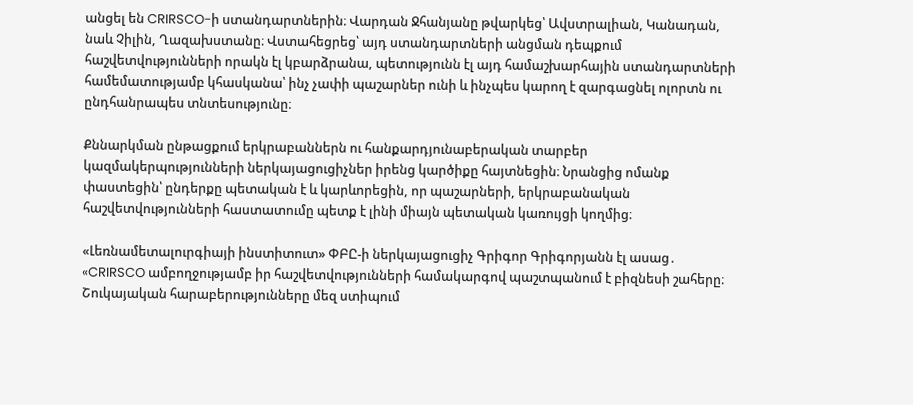անցել են CRIRSCO-ի ստանդարտներին։ Վարդան Ջհանյանը թվարկեց՝ Ավստրալիան, Կանադան, նաև Չիլին, Ղազախստանը։ Վստահեցրեց՝ այդ ստանդարտների անցման դեպքում հաշվետվությունների որակն էլ կբարձրանա, պետությունն էլ այդ համաշխարհային ստանդարտների համեմատությամբ կհասկանա՝ ինչ չափի պաշարներ ունի և ինչպես կարող է զարգացնել ոլորտն ու ընդհանրապես տնտեսությունը։

Քննարկման ընթացքում երկրաբաններն ու հանքարդյունաբերական տարբեր կազմակերպությունների ներկայացուցիչներ իրենց կարծիքը հայտնեցին։ Նրանցից ոմանք փաստեցին՝ ընդերքը պետական է և կարևորեցին, որ պաշարների, երկրաբանական հաշվետվությունների հաստատումը պետք է լինի միայն պետական կառույցի կողմից։

«Լեռնամետալուրգիայի ինստիտուտ» ՓԲԸ-ի ներկայացուցիչ Գրիգոր Գրիգորյանն էլ ասաց․ «CRIRSCO ամբողջությամբ իր հաշվետվությունների համակարգով պաշտպանում է բիզնեսի շահերը։ Շուկայական հարաբերությունները մեզ ստիպում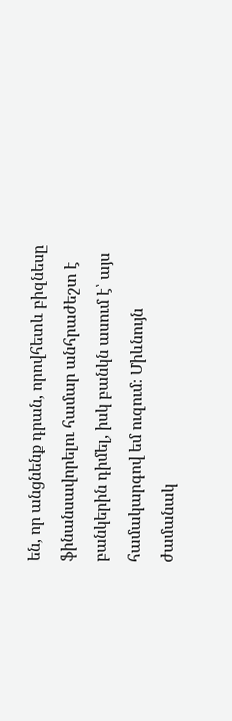են, որ անցնենք դրան, որովհետև բիզնեսը ֆինանսավորելու համար անհրաժեշտ է բանկերին դիմել, իսկ բանկն ասում է՝ այս համակարգով եմ ուզում։ Միևնույն ժամանակ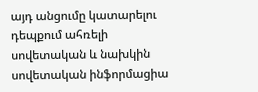այդ անցումը կատարելու դեպքում ահռելի սովետական և նախկին սովետական ինֆորմացիա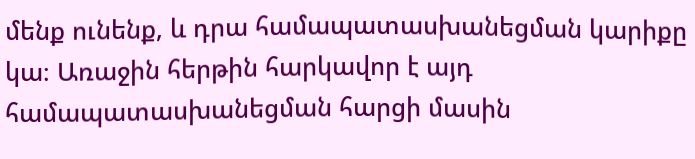մենք ունենք, և դրա համապատասխանեցման կարիքը կա։ Առաջին հերթին հարկավոր է այդ համապատասխանեցման հարցի մասին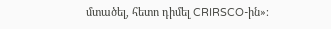մտածել, հետո դիմել CRIRSCO-ին»։